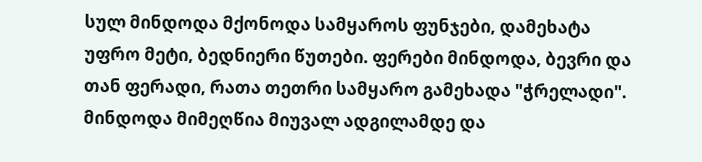სულ მინდოდა მქონოდა სამყაროს ფუნჯები, დამეხატა უფრო მეტი, ბედნიერი წუთები. ფერები მინდოდა, ბევრი და თან ფერადი, რათა თეთრი სამყარო გამეხადა "ჭრელადი". მინდოდა მიმეღწია მიუვალ ადგილამდე და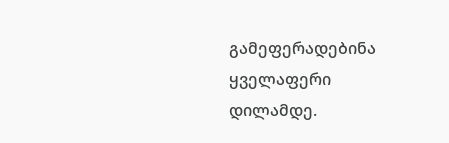გამეფერადებინა ყველაფერი დილამდე.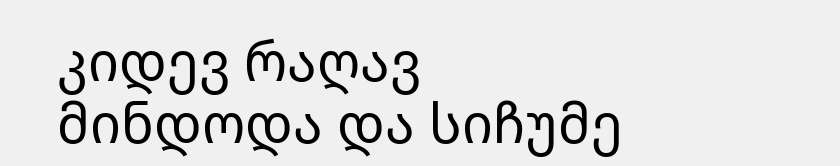კიდევ რაღავ მინდოდა და სიჩუმე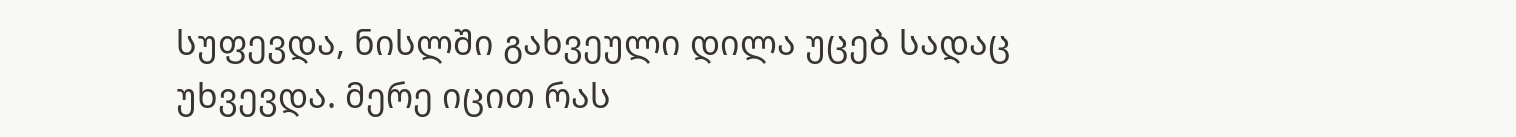სუფევდა, ნისლში გახვეული დილა უცებ სადაც უხვევდა. მერე იცით რას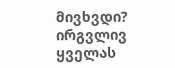მივხვდი? ირგვლივ ყველას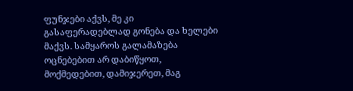ფუნჯები აქვს, მე კი გასაფერადებლად გონება და ხელები მაქვს. სამყაროს გალამაზება ოცნებებით არ დაბიწყოთ, მოქმედებით, დამიჯერეთ, მაგ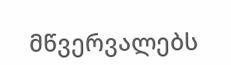მწვერვალებს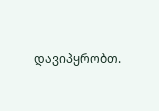დავიპყრობთ.